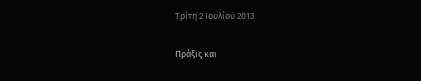Τρίτη 2 Ιουλίου 2013

Πράξις και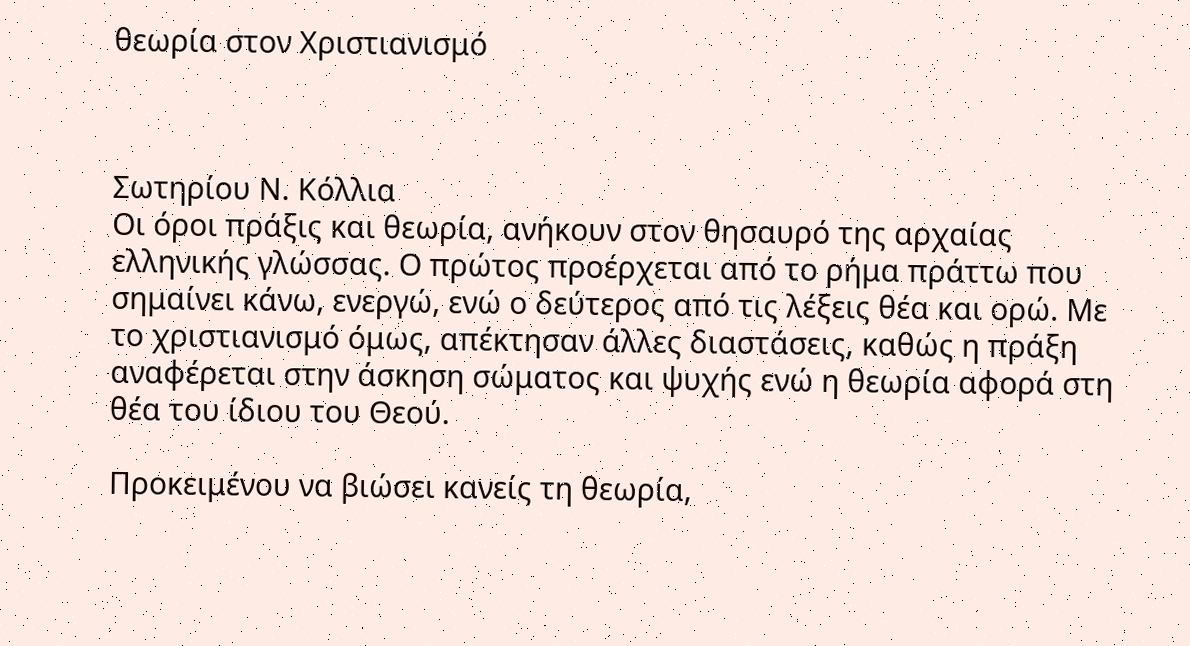θεωρία στον Χριστιανισμό



Σωτηρίου Ν. Κόλλια
Οι όροι πράξις και θεωρία, ανήκουν στον θησαυρό της αρχαίας ελληνικής γλώσσας. Ο πρώτος προέρχεται από το ρήμα πράττω που σημαίνει κάνω, ενεργώ, ενώ ο δεύτερος από τις λέξεις θέα και ορώ. Με το χριστιανισμό όμως, απέκτησαν άλλες διαστάσεις, καθώς η πράξη αναφέρεται στην άσκηση σώματος και ψυχής ενώ η θεωρία αφορά στη θέα του ίδιου του Θεού.

Προκειμένου να βιώσει κανείς τη θεωρία,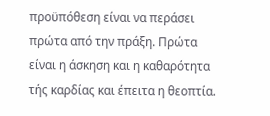προϋπόθεση είναι να περάσει πρώτα από την πράξη. Πρώτα είναι η άσκηση και η καθαρότητα τής καρδίας και έπειτα η θεοπτία.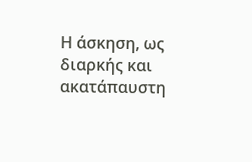Η άσκηση, ως διαρκής και ακατάπαυστη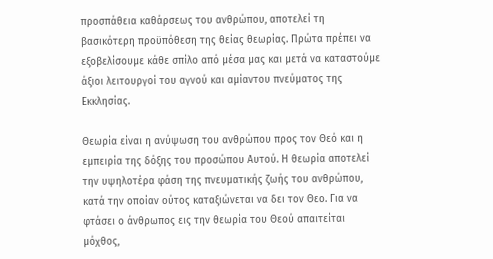προσπάθεια καθάρσεως του ανθρώπου, αποτελεί τη βασικότερη προϋπόθεση της θείας θεωρίας. Πρώτα πρέπει να εξοβελίσουμε κάθε σπίλο από μέσα μας και μετά να καταστούμε άξιοι λειτουργοί του αγνού και αμίαντου πνεύματος της Εκκλησίας.

Θεωρία είναι η ανύψωση του ανθρώπου προς τον Θεό και η εμπειρία της δόξης του προσώπου Αυτού. Η θεωρία αποτελεί την υψηλοτέρα φάση της πνευματικής ζωής του ανθρώπου, κατά την οποίαν ούτος καταξιώνεται να δει τον Θεο. Για να φτάσει ο άνθρωπος εις την θεωρία του Θεού απαιτείται μόχθος,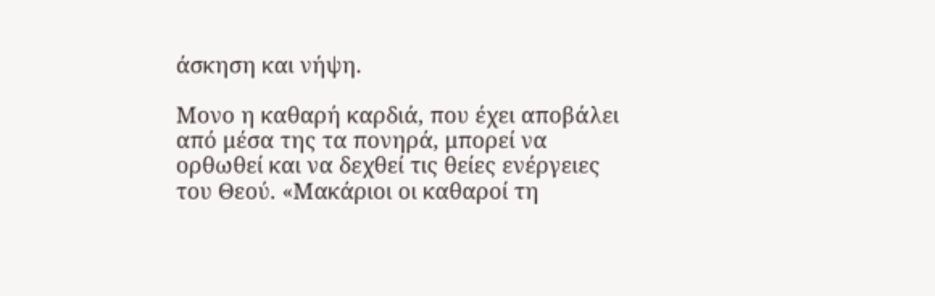άσκηση και νήψη.

Μονο η καθαρή καρδιά, που έχει αποβάλει από μέσα της τα πονηρά, μπορεί να ορθωθεί και να δεχθεί τις θείες ενέργειες του Θεού. «Μακάριοι οι καθαροί τη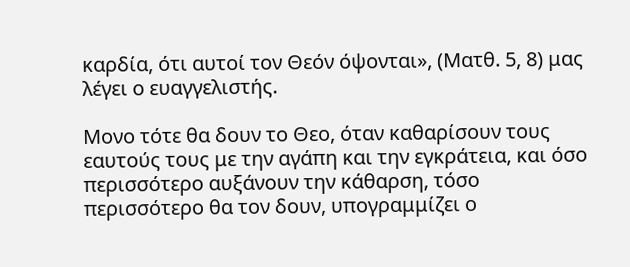καρδία, ότι αυτοί τον Θεόν όψονται», (Ματθ. 5, 8) μας λέγει ο ευαγγελιστής.

Μονο τότε θα δουν το Θεο, όταν καθαρίσουν τους εαυτούς τους με την αγάπη και την εγκράτεια, και όσο περισσότερο αυξάνουν την κάθαρση, τόσο περισσότερο θα τον δουν, υπογραμμίζει ο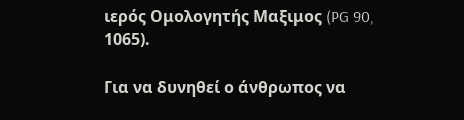ιερός Ομολογητής Μαξιμος (PG 90, 1065).

Για να δυνηθεί ο άνθρωπος να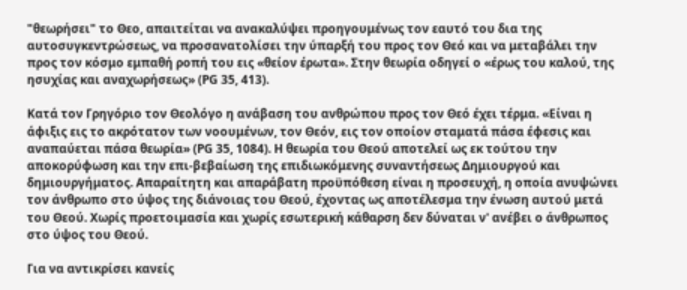"θεωρήσει" το Θεο, απαιτείται να ανακαλύψει προηγουμένως τον εαυτό του δια της αυτοσυγκεντρώσεως, να προσανατολίσει την ύπαρξή του προς τον Θεό και να μεταβάλει την προς τον κόσμο εμπαθή ροπή του εις «θείον έρωτα». Στην θεωρία οδηγεί ο «έρως του καλού, της ησυχίας και αναχωρήσεως» (PG 35, 413).

Κατά τον Γρηγόριο τον Θεολόγο η ανάβαση του ανθρώπου προς τον Θεό έχει τέρμα. «Είναι η άφιξις εις το ακρότατον των νοουμένων, τον Θεόν, εις τον οποίον σταματά πάσα έφεσις και αναπαύεται πάσα θεωρία» (PG 35, 1084). Η θεωρία του Θεού αποτελεί ως εκ τούτου την αποκορύφωση και την επι-βεβαίωση της επιδιωκόμενης συναντήσεως Δημιουργού και δημιουργήματος. Απαραίτητη και απαράβατη προϋπόθεση είναι η προσευχή, η οποία ανυψώνει τον άνθρωπο στο ύψος της διάνοιας του Θεού, έχοντας ως αποτέλεσμα την ένωση αυτού μετά του Θεού. Χωρίς προετοιμασία και χωρίς εσωτερική κάθαρση δεν δύναται ν' ανέβει ο άνθρωπος στο ύψος του Θεού.

Για να αντικρίσει κανείς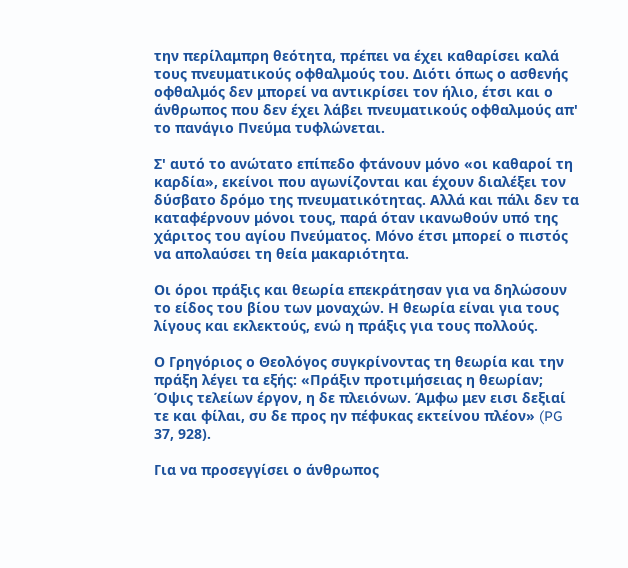την περίλαμπρη θεότητα, πρέπει να έχει καθαρίσει καλά τους πνευματικούς οφθαλμούς του. Διότι όπως ο ασθενής οφθαλμός δεν μπορεί να αντικρίσει τον ήλιο, έτσι και ο άνθρωπος που δεν έχει λάβει πνευματικούς οφθαλμούς απ' το πανάγιο Πνεύμα τυφλώνεται.

Σ' αυτό το ανώτατο επίπεδο φτάνουν μόνο «οι καθαροί τη καρδία», εκείνοι που αγωνίζονται και έχουν διαλέξει τον δύσβατο δρόμο της πνευματικότητας. Αλλά και πάλι δεν τα καταφέρνουν μόνοι τους, παρά όταν ικανωθούν υπό της χάριτος του αγίου Πνεύματος. Μόνο έτσι μπορεί ο πιστός να απολαύσει τη θεία μακαριότητα.

Οι όροι πράξις και θεωρία επεκράτησαν για να δηλώσουν το είδος του βίου των μοναχών. Η θεωρία είναι για τους λίγους και εκλεκτούς, ενώ η πράξις για τους πολλούς.

Ο Γρηγόριος ο Θεολόγος συγκρίνοντας τη θεωρία και την πράξη λέγει τα εξής: «Πράξιν προτιμήσειας η θεωρίαν; Όψις τελείων έργον, η δε πλειόνων. Άμφω μεν εισι δεξιαί τε και φίλαι, συ δε προς ην πέφυκας εκτείνου πλέον» (PG 37, 928).

Για να προσεγγίσει ο άνθρωπος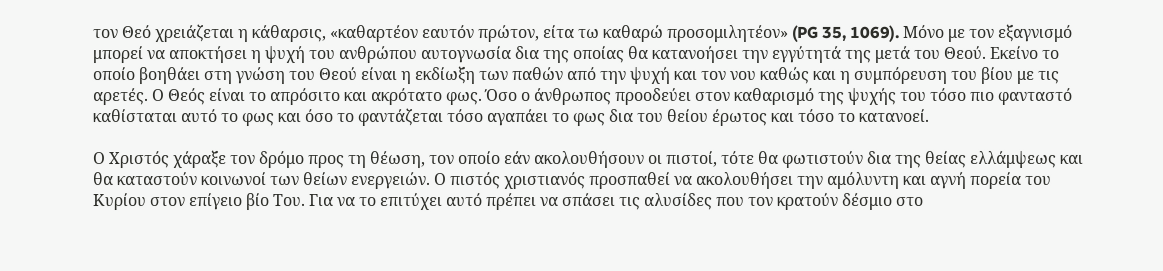τον Θεό χρειάζεται η κάθαρσις, «καθαρτέον εαυτόν πρώτον, είτα τω καθαρώ προσομιλητέον» (PG 35, 1069). Μόνο με τον εξαγνισμό μπορεί να αποκτήσει η ψυχή του ανθρώπου αυτογνωσία δια της οποίας θα κατανοήσει την εγγύτητά της μετά του Θεού. Εκείνο το οποίο βοηθάει στη γνώση του Θεού είναι η εκδίωξη των παθών από την ψυχή και τον νου καθώς και η συμπόρευση του βίου με τις αρετές. Ο Θεός είναι το απρόσιτο και ακρότατο φως. Όσο ο άνθρωπος προοδεύει στον καθαρισμό της ψυχής του τόσο πιο φανταστό καθίσταται αυτό το φως και όσο το φαντάζεται τόσο αγαπάει το φως δια του θείου έρωτος και τόσο το κατανοεί.

Ο Χριστός χάραξε τον δρόμο προς τη θέωση, τον οποίο εάν ακολουθήσουν οι πιστοί, τότε θα φωτιστούν δια της θείας ελλάμψεως και θα καταστούν κοινωνοί των θείων ενεργειών. Ο πιστός χριστιανός προσπαθεί να ακολουθήσει την αμόλυντη και αγνή πορεία του Κυρίου στον επίγειο βίο Του. Για να το επιτύχει αυτό πρέπει να σπάσει τις αλυσίδες που τον κρατούν δέσμιο στο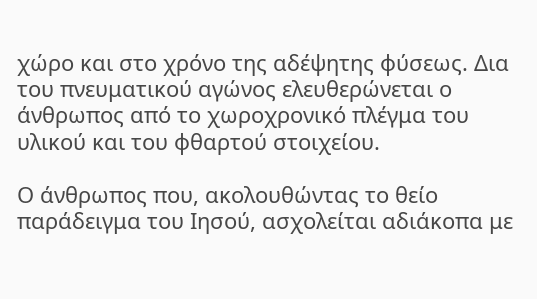χώρο και στο χρόνο της αδέψητης φύσεως. Δια του πνευματικού αγώνος ελευθερώνεται ο άνθρωπος από το χωροχρονικό πλέγμα του υλικού και του φθαρτού στοιχείου.

Ο άνθρωπος που, ακολουθώντας το θείο παράδειγμα του Ιησού, ασχολείται αδιάκοπα με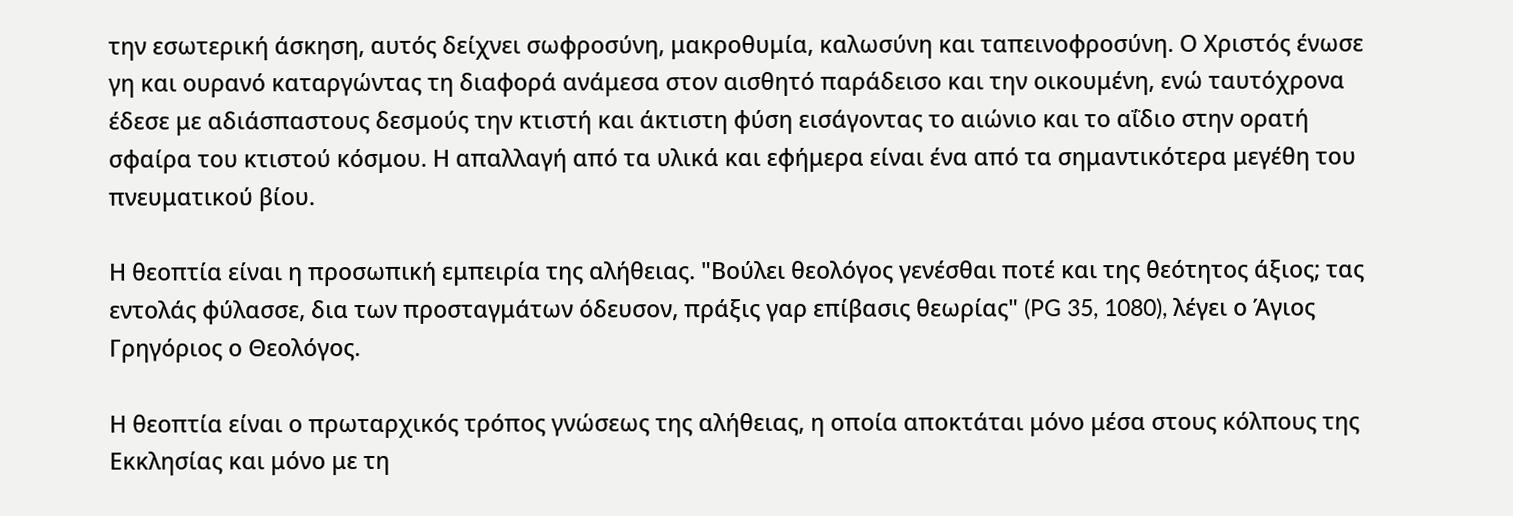την εσωτερική άσκηση, αυτός δείχνει σωφροσύνη, μακροθυμία, καλωσύνη και ταπεινοφροσύνη. Ο Χριστός ένωσε γη και ουρανό καταργώντας τη διαφορά ανάμεσα στον αισθητό παράδεισο και την οικουμένη, ενώ ταυτόχρονα έδεσε με αδιάσπαστους δεσμούς την κτιστή και άκτιστη φύση εισάγοντας το αιώνιο και το αΐδιο στην ορατή σφαίρα του κτιστού κόσμου. Η απαλλαγή από τα υλικά και εφήμερα είναι ένα από τα σημαντικότερα μεγέθη του πνευματικού βίου.

Η θεοπτία είναι η προσωπική εμπειρία της αλήθειας. "Βούλει θεολόγος γενέσθαι ποτέ και της θεότητος άξιος; τας εντολάς φύλασσε, δια των προσταγμάτων όδευσον, πράξις γαρ επίβασις θεωρίας" (PG 35, 1080), λέγει ο Άγιος Γρηγόριος ο Θεολόγος.

Η θεοπτία είναι ο πρωταρχικός τρόπος γνώσεως της αλήθειας, η οποία αποκτάται μόνο μέσα στους κόλπους της Εκκλησίας και μόνο με τη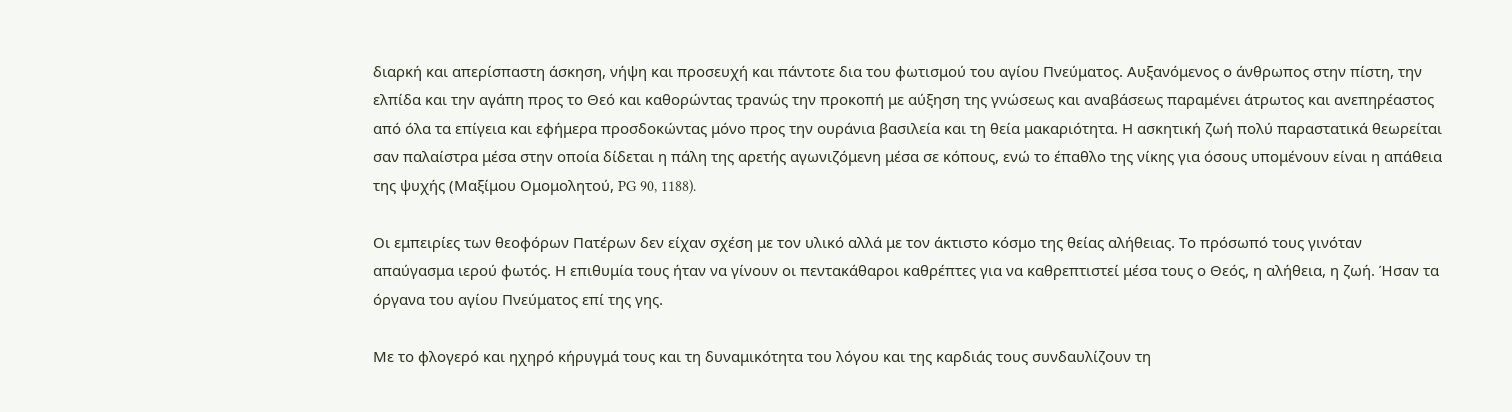διαρκή και απερίσπαστη άσκηση, νήψη και προσευχή και πάντοτε δια του φωτισμού του αγίου Πνεύματος. Αυξανόμενος ο άνθρωπος στην πίστη, την ελπίδα και την αγάπη προς το Θεό και καθορώντας τρανώς την προκοπή με αύξηση της γνώσεως και αναβάσεως παραμένει άτρωτος και ανεπηρέαστος από όλα τα επίγεια και εφήμερα προσδοκώντας μόνο προς την ουράνια βασιλεία και τη θεία μακαριότητα. Η ασκητική ζωή πολύ παραστατικά θεωρείται σαν παλαίστρα μέσα στην οποία δίδεται η πάλη της αρετής αγωνιζόμενη μέσα σε κόπους, ενώ το έπαθλο της νίκης για όσους υπομένουν είναι η απάθεια της ψυχής (Μαξίμου Ομομολητού, PG 90, 1188).

Οι εμπειρίες των θεοφόρων Πατέρων δεν είχαν σχέση με τον υλικό αλλά με τον άκτιστο κόσμο της θείας αλήθειας. Το πρόσωπό τους γινόταν απαύγασμα ιερού φωτός. Η επιθυμία τους ήταν να γίνουν οι πεντακάθαροι καθρέπτες για να καθρεπτιστεί μέσα τους ο Θεός, η αλήθεια, η ζωή. Ήσαν τα όργανα του αγίου Πνεύματος επί της γης.

Με το φλογερό και ηχηρό κήρυγμά τους και τη δυναμικότητα του λόγου και της καρδιάς τους συνδαυλίζουν τη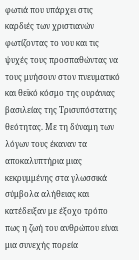φωτιά που υπάρχει στις καρδιές των χριστιανών φωτίζοντας το νου και τις ψυχές τους προσπαθώντας να τους μυήσουν στον πνευματικό και θεϊκό κόσμο της ουράνιας βασιλείας της Τρισυπόστατης θεότητας. Με τη δύναμη των λόγων τους έκαναν τα αποκαλυπτήρια μιας κεκρυμμένης στα γλωσσικά σύμβολα αλήθειας και κατέδειξαν με έξοχο τρόπο πως η ζωή του ανθρώπου είναι μια συνεχής πορεία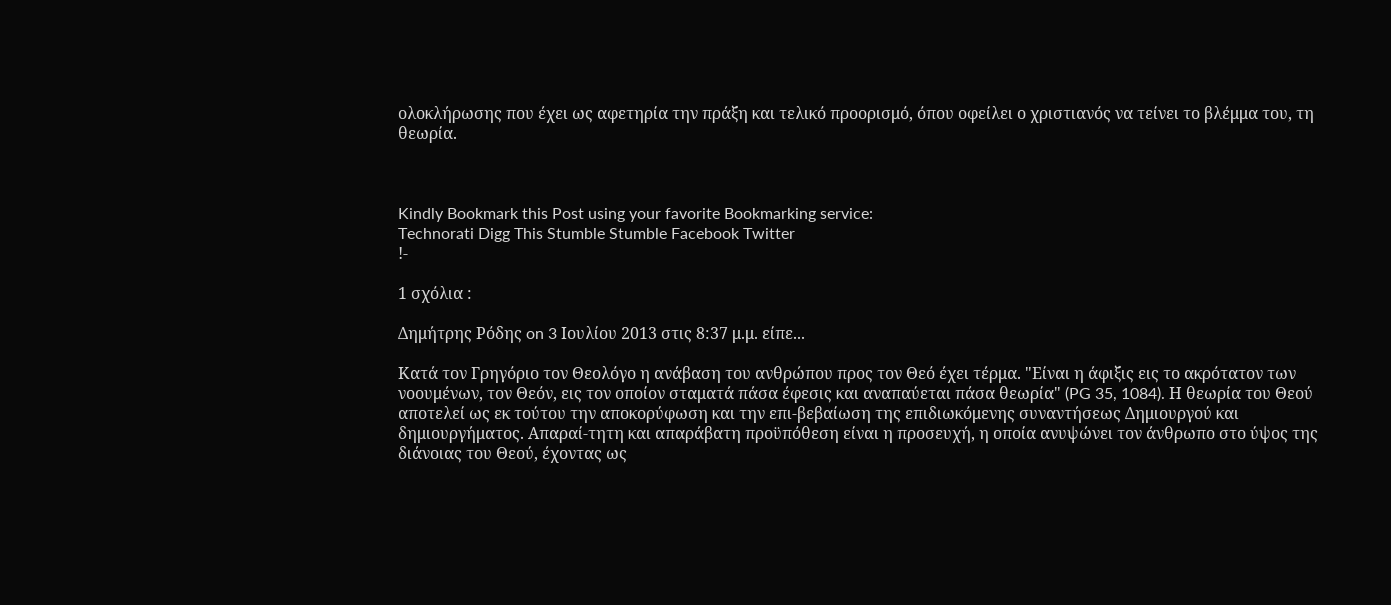ολοκλήρωσης που έχει ως αφετηρία την πράξη και τελικό προορισμό, όπου οφείλει ο χριστιανός να τείνει το βλέμμα του, τη θεωρία.



Kindly Bookmark this Post using your favorite Bookmarking service:
Technorati Digg This Stumble Stumble Facebook Twitter
!-

1 σχόλια :

Δημήτρης Ρόδης on 3 Ιουλίου 2013 στις 8:37 μ.μ. είπε...

Κατά τον Γρηγόριο τον Θεολόγο η ανάβαση του ανθρώπου προς τον Θεό έχει τέρμα. "Είναι η άφιξις εις το ακρότατον των νοουμένων, τον Θεόν, εις τον οποίον σταματά πάσα έφεσις και αναπαύεται πάσα θεωρία" (PG 35, 1084). Η θεωρία του Θεού αποτελεί ως εκ τούτου την αποκορύφωση και την επι-βεβαίωση της επιδιωκόμενης συναντήσεως Δημιουργού και δημιουργήματος. Απαραί-τητη και απαράβατη προϋπόθεση είναι η προσευχή, η οποία ανυψώνει τον άνθρωπο στο ύψος της διάνοιας του Θεού, έχοντας ως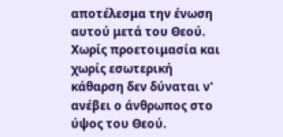αποτέλεσμα την ένωση αυτού μετά του Θεού. Χωρίς προετοιμασία και χωρίς εσωτερική κάθαρση δεν δύναται ν' ανέβει ο άνθρωπος στο ύψος του Θεού.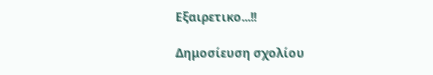Εξαιρετικο...!!

Δημοσίευση σχολίου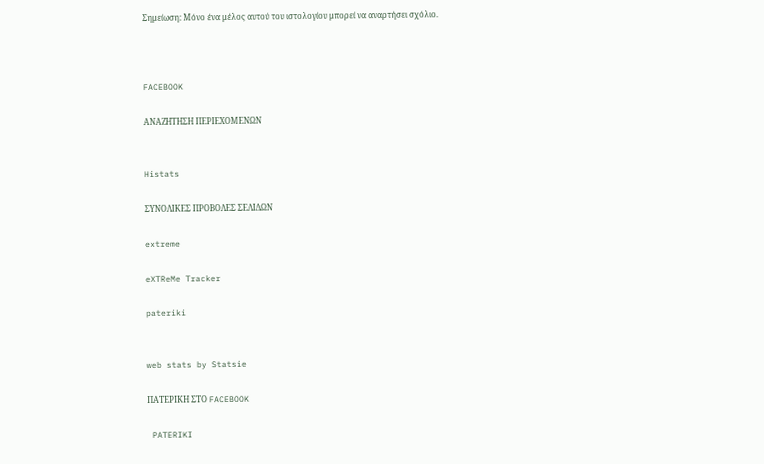Σημείωση: Μόνο ένα μέλος αυτού του ιστολογίου μπορεί να αναρτήσει σχόλιο.



FACEBOOK

ΑΝΑΖΗΤΗΣΗ ΠΕΡΙΕΧΟΜΕΝΩΝ


Histats

ΣΥΝΟΛΙΚΕΣ ΠΡΟΒΟΛΕΣ ΣΕΛΙΔΩΝ

extreme

eXTReMe Tracker

pateriki


web stats by Statsie

ΠΑΤΕΡΙΚΗ ΣΤΟ FACEBOOK

 PATERIKI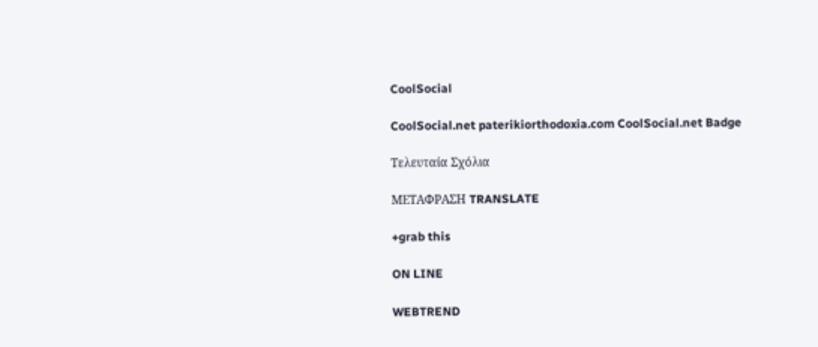CoolSocial

CoolSocial.net paterikiorthodoxia.com CoolSocial.net Badge

Τελευταία Σχόλια

ΜΕΤΑΦΡΑΣΗ TRANSLATE

+grab this

ON LINE

WEBTREND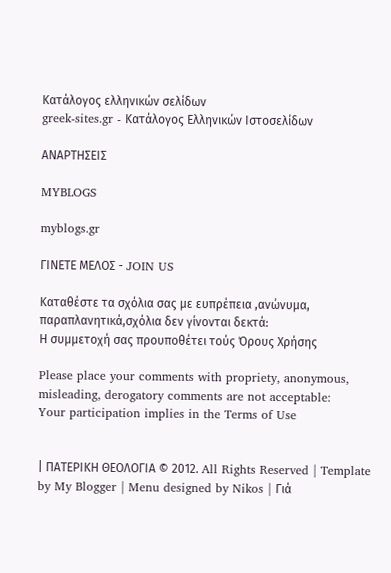Κατάλογος ελληνικών σελίδων
greek-sites.gr - Κατάλογος Ελληνικών Ιστοσελίδων

ΑΝΑΡΤΗΣΕΙΣ

MYBLOGS

myblogs.gr

ΓΙΝΕΤΕ ΜΕΛΟΣ - JOIN US

Καταθέστε τα σχόλια σας με ευπρέπεια ,ανώνυμα, παραπλανητικά,σχόλια δεν γίνονται δεκτά:
Η συμμετοχή σας προυποθέτει τούς Όρους Χρήσης

Please place your comments with propriety, anonymous, misleading, derogatory comments are not acceptable:
Your participation implies in the Terms of Use


| ΠΑΤΕΡΙΚΗ ΘΕΟΛΟΓΙΑ © 2012. All Rights Reserved | Template by My Blogger | Menu designed by Nikos | Γιά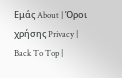Εμάς About | Όροι χρήσης Privacy | Back To Top |